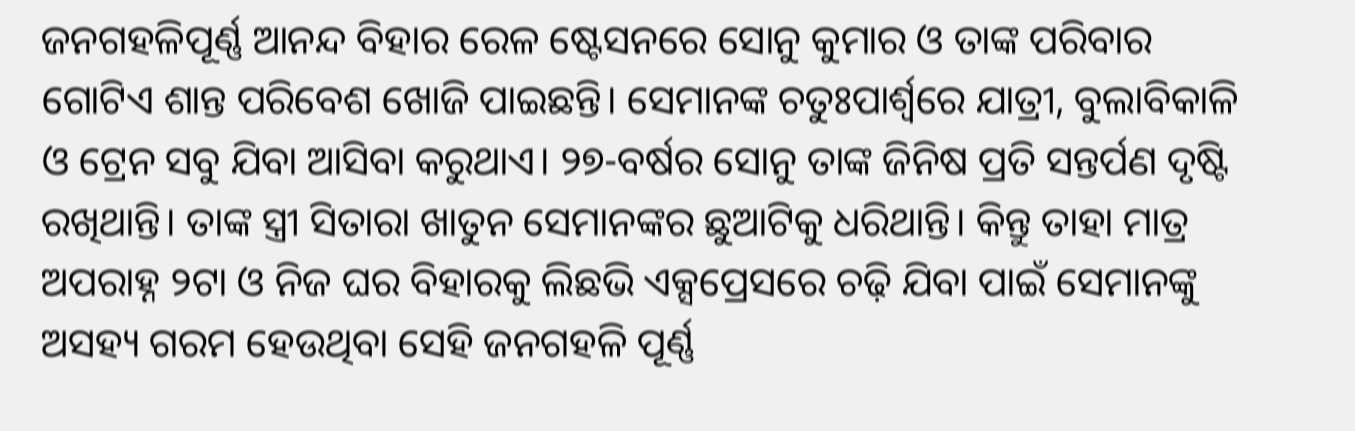ଜନଗହଳିପୂର୍ଣ୍ଣ ଆନନ୍ଦ ବିହାର ରେଳ ଷ୍ଟେସନରେ ସୋନୁ କୁମାର ଓ ତାଙ୍କ ପରିବାର ଗୋଟିଏ ଶାନ୍ତ ପରିବେଶ ଖୋଜି ପାଇଛନ୍ତି। ସେମାନଙ୍କ ଚତୁଃପାର୍ଶ୍ଵରେ ଯାତ୍ରୀ, ବୁଲାବିକାଳି ଓ ଟ୍ରେନ ସବୁ ଯିବା ଆସିବା କରୁଥାଏ। ୨୭-ବର୍ଷର ସୋନୁ ତାଙ୍କ ଜିନିଷ ପ୍ରତି ସନ୍ତର୍ପଣ ଦୃଷ୍ଟି ରଖିଥାନ୍ତି। ତାଙ୍କ ସ୍ତ୍ରୀ ସିତାରା ଖାତୁନ ସେମାନଙ୍କର ଛୁଆଟିକୁ ଧରିଥାନ୍ତି। କିନ୍ତୁ ତାହା ମାତ୍ର ଅପରାହ୍ନ ୨ଟା ଓ ନିଜ ଘର ବିହାରକୁ ଲିଛଭି ଏକ୍ସପ୍ରେସରେ ଚଢ଼ି ଯିବା ପାଇଁ ସେମାନଙ୍କୁ ଅସହ୍ୟ ଗରମ ହେଉଥିବା ସେହି ଜନଗହଳି ପୂର୍ଣ୍ଣ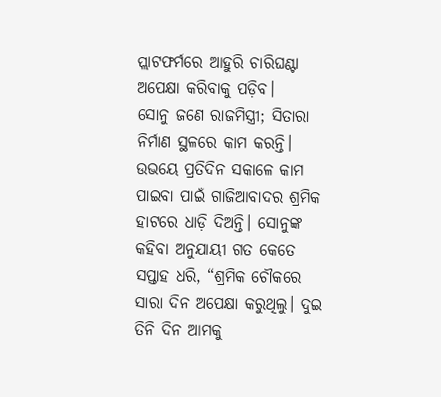ପ୍ଲାଟଫର୍ମରେ ଆହୁରି ଚାରିଘଣ୍ଟା ଅପେକ୍ଷା କରିବାକୁ ପଡ଼ିବ।
ସୋନୁ ଜଣେ ରାଜମିସ୍ତ୍ରୀ; ସିତାରା ନିର୍ମାଣ ସ୍ଥଳରେ କାମ କରନ୍ତି। ଉଭୟେ ପ୍ରତିଦିନ ସକାଳେ କାମ ପାଇବା ପାଇଁ ଗାଜିଆବାଦର ଶ୍ରମିକ ହାଟରେ ଧାଡ଼ି ଦିଅନ୍ତି। ସୋନୁଙ୍କ କହିବା ଅନୁଯାୟୀ ଗତ କେତେ ସପ୍ତାହ ଧରି, “ଶ୍ରମିକ ଚୌକରେ ସାରା ଦିନ ଅପେକ୍ଷା କରୁଥିଲୁ। ଦୁଇ ତିନି ଦିନ ଆମକୁ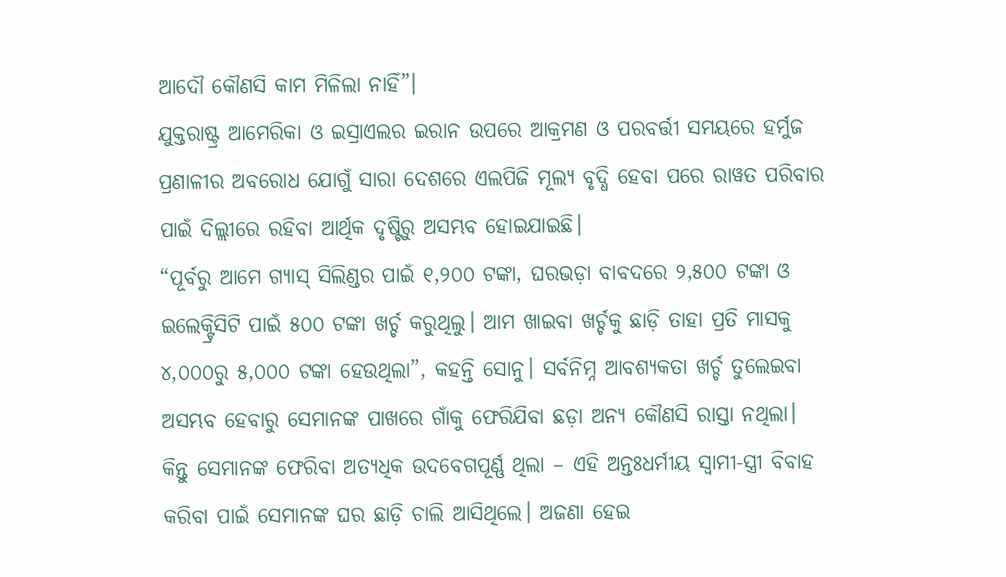ଆଦୌ କୌଣସି କାମ ମିଳିଲା ନାହିଁ”।
ଯୁକ୍ତରାଷ୍ଟ୍ର ଆମେରିକା ଓ ଇସ୍ରାଏଲର ଇରାନ ଉପରେ ଆକ୍ରମଣ ଓ ପରବର୍ତ୍ତୀ ସମୟରେ ହର୍ମୁଜ ପ୍ରଣାଳୀର ଅବରୋଧ ଯୋଗୁଁ ସାରା ଦେଶରେ ଏଲପିଜି ମୂଲ୍ୟ ବୃଦ୍ଧି ହେବା ପରେ ରାୱତ ପରିବାର ପାଇଁ ଦିଲ୍ଲୀରେ ରହିବା ଆର୍ଥିକ ଦୃଷ୍ଟିରୁ ଅସମ୍ଭବ ହୋଇଯାଇଛି।
“ପୂର୍ବରୁ ଆମେ ଗ୍ୟାସ୍ ସିଲିଣ୍ଡର ପାଇଁ ୧,୨୦୦ ଟଙ୍କା, ଘରଭଡ଼ା ବାବଦରେ ୨,୫୦୦ ଟଙ୍କା ଓ ଇଲେକ୍ଟ୍ରିସିଟି ପାଇଁ ୫୦୦ ଟଙ୍କା ଖର୍ଚ୍ଚ କରୁଥିଲୁ। ଆମ ଖାଇବା ଖର୍ଚ୍ଚକୁ ଛାଡ଼ି ତାହା ପ୍ରତି ମାସକୁ ୪,୦୦୦ରୁ ୫,୦୦୦ ଟଙ୍କା ହେଉଥିଲା”, କହନ୍ତି ସୋନୁ। ସର୍ବନିମ୍ନ ଆବଶ୍ୟକତା ଖର୍ଚ୍ଚ ତୁଲେଇବା ଅସମ୍ଭବ ହେବାରୁ ସେମାନଙ୍କ ପାଖରେ ଗାଁକୁ ଫେରିଯିବା ଛଡ଼ା ଅନ୍ୟ କୌଣସି ରାସ୍ତା ନଥିଲା।
କିନ୍ତୁ ସେମାନଙ୍କ ଫେରିବା ଅତ୍ୟଧିକ ଉଦବେଗପୂର୍ଣ୍ଣ ଥିଲା – ଏହି ଅନ୍ତଃଧର୍ମୀୟ ସ୍ୱାମୀ-ସ୍ତ୍ରୀ ବିବାହ କରିବା ପାଇଁ ସେମାନଙ୍କ ଘର ଛାଡ଼ି ଚାଲି ଆସିଥିଲେ। ଅଜଣା ହେଇ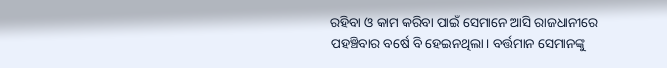ରହିବା ଓ କାମ କରିବା ପାଇଁ ସେମାନେ ଆସି ରାଜଧାନୀରେ ପହଞ୍ଚିବାର ବର୍ଷେ ବି ହେଇନଥିଲା। ବର୍ତ୍ତମାନ ସେମାନଙ୍କୁ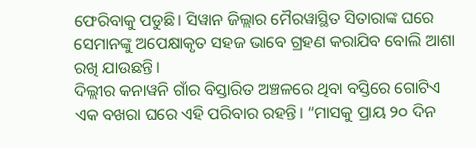ଫେରିବାକୁ ପଡୁଛି। ସିୱାନ ଜିଲ୍ଲାର ମୈରୱାସ୍ଥିତ ସିତାରାଙ୍କ ଘରେ ସେମାନଙ୍କୁ ଅପେକ୍ଷାକୃତ ସହଜ ଭାବେ ଗ୍ରହଣ କରାଯିବ ବୋଲି ଆଶା ରଖି ଯାଉଛନ୍ତି।
ଦିଲ୍ଲୀର କନାୱନି ଗାଁର ବିସ୍ତାରିତ ଅଞ୍ଚଳରେ ଥିବା ବସ୍ତିରେ ଗୋଟିଏ ଏକ ବଖରା ଘରେ ଏହି ପରିବାର ରହନ୍ତି। “ମାସକୁ ପ୍ରାୟ ୨୦ ଦିନ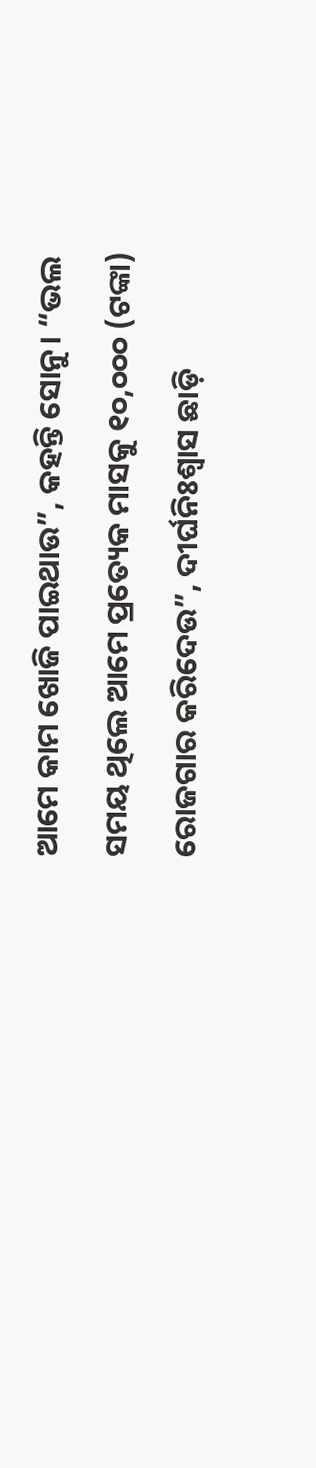ଆମେ କାମ ଖୋଜି ପାଇଥାଉ”, କହନ୍ତି ସୋନୁ। “ଭଲ ସମୟ ଥିଲେ ଆମେ ପ୍ରତ୍ୟେକ ମାସକୁ ୧୦,୦୦୦ (ଟଙ୍କା) ରୋଜଗାର କରିଦେଉ”, ଦୀର୍ଘନିଃଶ୍ଵାସ ଛାଡ଼ି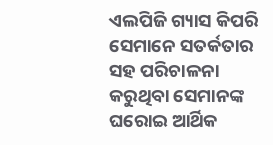ଏଲପିଜି ଗ୍ୟାସ କିପରି ସେମାନେ ସତର୍କତାର ସହ ପରିଚାଳନା କରୁଥିବା ସେମାନଙ୍କ ଘରୋଇ ଆର୍ଥିକ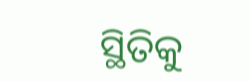ସ୍ଥିତିକୁ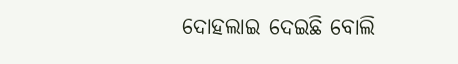ଦୋହଲାଇ ଦେଇଛି ବୋଲି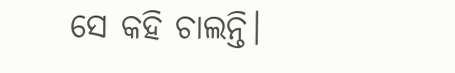ସେ କହି ଚାଲନ୍ତି।